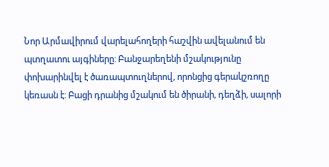Նոր Արմավիրում վարելահողերի հաշվին ավելանում են պտղատու այգիները: Բանջարեղենի մշակությունը փոխարինվել է ծառապտուղներով, որոնցից գերակշռողը կեռասն է: Բացի դրանից մշակում են ծիրանի, դեղձի, սալորի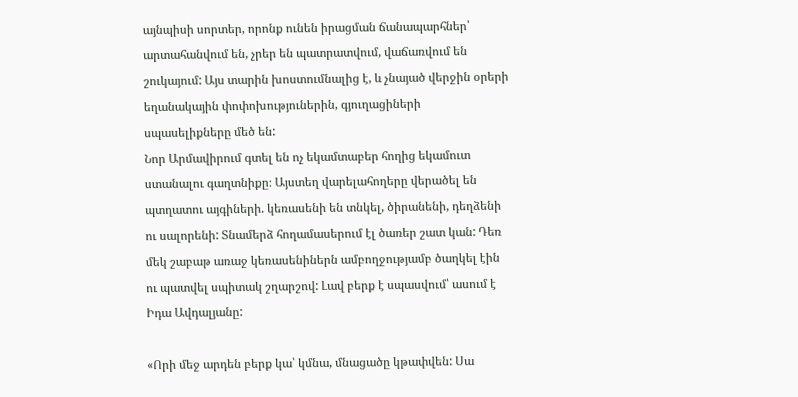այնպիսի սորտեր, որոնք ունեն իրացման ճանապարհներ՝ արտահանվում են, չրեր են պատրատվում, վաճառվում են շուկայում: Այս տարին խոստումնալից է, և չնայած վերջին օրերի եղանակային փոփոխություներին, գյուղացիների սպասելիքները մեծ են:
Նոր Արմավիրում գտել են ոչ եկամտաբեր հողից եկամուտ ստանալու գաղտնիքը։ Այստեղ վարելահողերը վերածել են պտղատու այգիների. կեռասենի են տնկել, ծիրանենի, դեղձենի ու սալորենի: Տնամերձ հողամասերում էլ ծառեր շատ կան: Դեռ մեկ շաբաթ առաջ կեռասենիներն ամբողջությամբ ծաղկել էին ու պատվել սպիտակ շղարշով: Լավ բերք է սպասվում՝ ասում է Իդա Ավդալյանը:

«Որի մեջ արդեն բերք կա՝ կմնա, մնացածը կթափվեն: Սա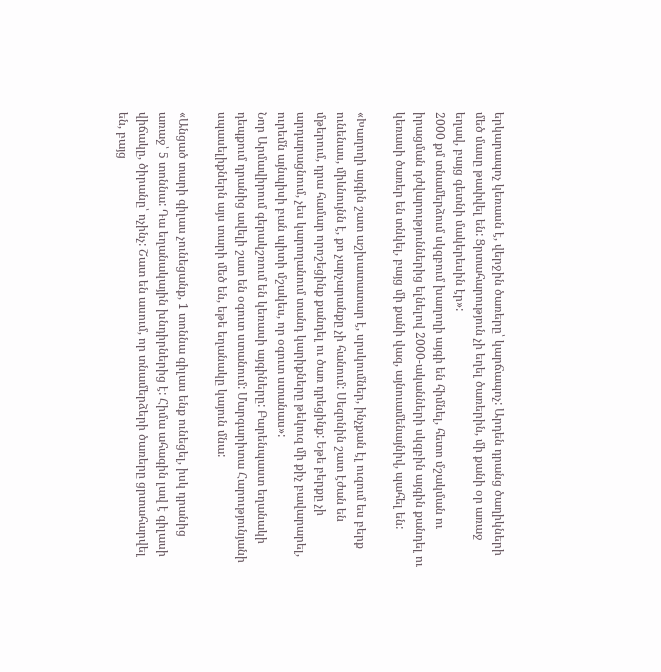երկարապոչ կեռասն է, վերջին ծառերը՝ կարճապոչ: Արդեն դրանց ծաղիկների մեծ մասը թափվել են: Ցրտահարություն չի եղել ծառերին, մի քանի օր առաջ եղավ, բայց գետնի մակերեսին էր»:
2000 քմ տնամերձում սկզբում խաղողի այգի են հիմնել, հետո մշակման ու իրացման դժվարություններից ելնելով 2000-ականների սկզբին այգին քանդել ու կեռասի ծառեր են տնկել, բայց մի քանի վազ, այնուամենայնիվ, պահել են:

«Խաղողի այգին շատ աշխատատար է, սրսկումներ, ինչքան էլ ուզում ես բերք ունենաս, միևնույնն է, քո չարչարանքը չի հանում: Սեզոնին շատ էժան են մթերում, դրա համար որոշեցինք քանդել ու ծառ դրեցինք: Եթե բերքը չի արդարացնում, չես կարողանում տանդ կարիքները թեկուզ մի քիչ բավարարել, ուրեմն այնպիսի բան պիտի մշակես, որ օգուտ ստանաս»:
Նոր Արմավիրում գերակշռում են կեռասի այգիները: Բարենպաստ եղանակի դեպքում դրանից ավելի շատ են օգուտ ստանում: Մարգարիտա Հարությունյանի սպասելիքներն այս տարի մեծ են, եթե եղանակը կայուն մնա:

«Անցած տարի գիլաս չունեցանք, 1 տոննա գիլաս ենք ունեցել, իսկ դրանից առաջ՝ 5 տոննա: Դա եղանակային խնդիրներից է: Հիմա ահագին լավ է գիլասի վիճակը, ծիրանը՝ ոչինչ: Շատ են ասում, որ տնամերձերի ծառերը ցրտահարվել են, բայց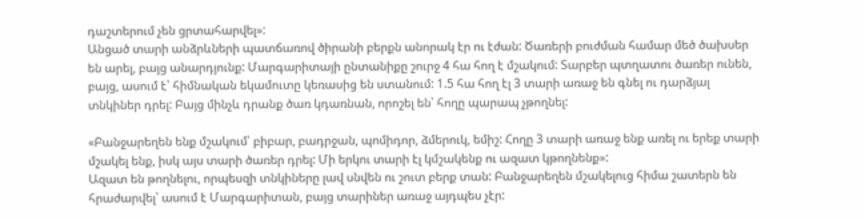դաշտերում չեն ցրտահարվել»:
Անցած տարի անձրևների պատճառով ծիրանի բերքն անորակ էր ու էժան: Ծառերի բուժման համար մեծ ծախսեր են արել, բայց անարդյունք: Մարգարիտայի ընտանիքը շուրջ 4 հա հող է մշակում: Տարբեր պտղատու ծառեր ունեն, բայց, ասում է՝ հիմնական եկամուտը կեռասից են ստանում: 1.5 հա հող էլ 3 տարի առաջ են գնել ու դարձյալ տնկիներ դրել: Բայց մինչև դրանք ծառ կդառնան, որոշել են՝ հողը պարապ չթողնել:

«Բանջարեղեն ենք մշակում՝ բիբար, բադրջան, պոմիդոր, ձմերուկ, եմիշ: Հողը 3 տարի առաջ ենք առել ու երեք տարի մշակել ենք, իսկ այս տարի ծառեր դրել: Մի երկու տարի էլ կմշակենք ու ազատ կթողնենք»:
Ազատ են թողնելու, որպեսզի տնկիները լավ սնվեն ու շուտ բերք տան: Բանջարեղեն մշակելուց հիմա շատերն են հրաժարվել՝ ասում է Մարգարիտան, բայց տարիներ առաջ այդպես չէր: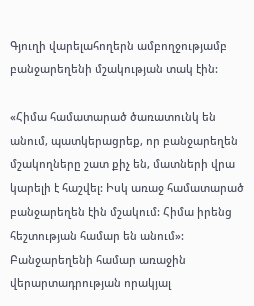Գյուղի վարելահողերն ամբողջությամբ բանջարեղենի մշակության տակ էին:

«Հիմա համատարած ծառատունկ են անում, պատկերացրեք, որ բանջարեղեն մշակողները շատ քիչ են, մատների վրա կարելի է հաշվել: Իսկ առաջ համատարած բանջարեղեն էին մշակում: Հիմա իրենց հեշտության համար են անում»:
Բանջարեղենի համար առաջին վերարտադրության որակյալ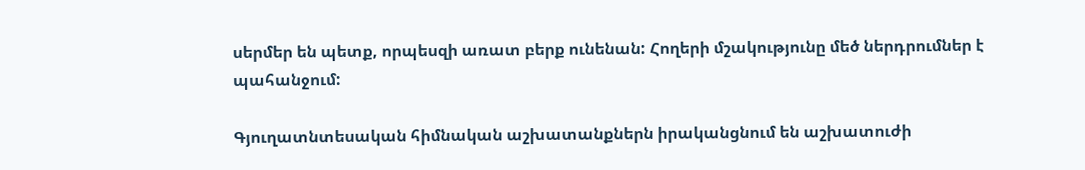սերմեր են պետք, որպեսզի առատ բերք ունենան: Հողերի մշակությունը մեծ ներդրումներ է պահանջում:

Գյուղատնտեսական հիմնական աշխատանքներն իրականցնում են աշխատուժի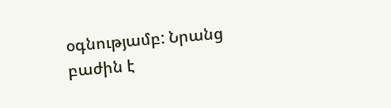օգնությամբ: Նրանց բաժին է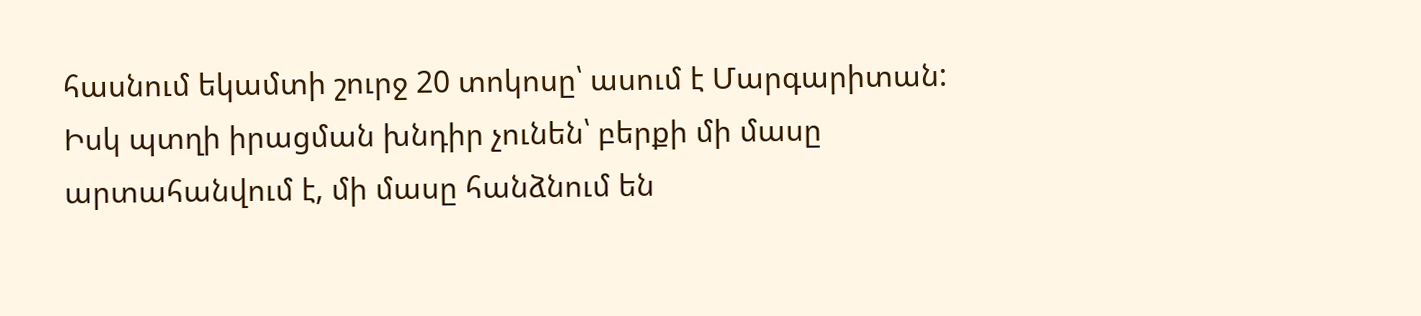հասնում եկամտի շուրջ 20 տոկոսը՝ ասում է Մարգարիտան: Իսկ պտղի իրացման խնդիր չունեն՝ բերքի մի մասը արտահանվում է, մի մասը հանձնում են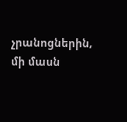չրանոցներին, մի մասն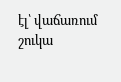էլ՝ վաճառում շուկա